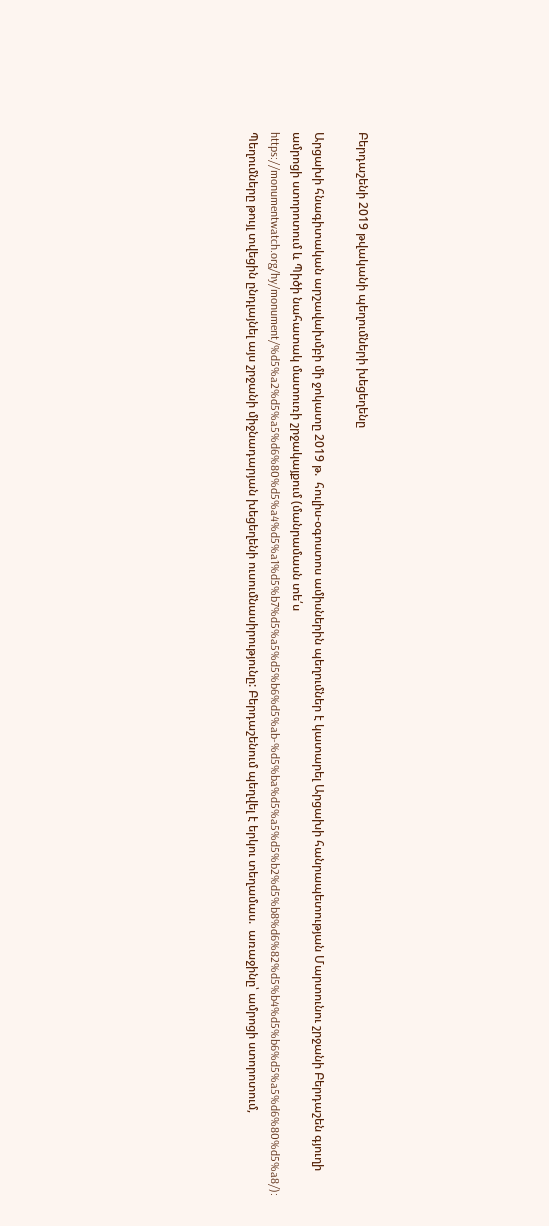Բերդաշենի 2019 թվականի պեղումների խեցեղենը

Արցախի հնագիտական արշավախմբի մի ջոկատը 2019 թ.  հուլիս-օգոստոս ամիսներին պեղումներ է կատարել Արցախի հանրապետության Մարտունու շրջանի Բերդաշեն գյուղի ամրոցի ստորոտում և Պիծի նահատակ մատուռի շրջակայքում (մանրամասն տե՛ս https://monumentwatch.org/hy/monument/%d5%a2%d5%a5%d6%80%d5%a4%d5%a1%d5%b7%d5%a5%d5%b6%d5%ab-%d5%ba%d5%a5%d5%b2%d5%b8%d6%82%d5%b4%d5%b6%d5%a5%d6%80%d5%a8/): Պեղումները թույլ տվեցին ընդլայնել այս շրջանի միջնադարյան խեցեղենի ուսումնասիրությունը: Բերդաշենում պեղվել է երկու տեղամաս.  առաջինը՝ ամրոցի ստորոտում,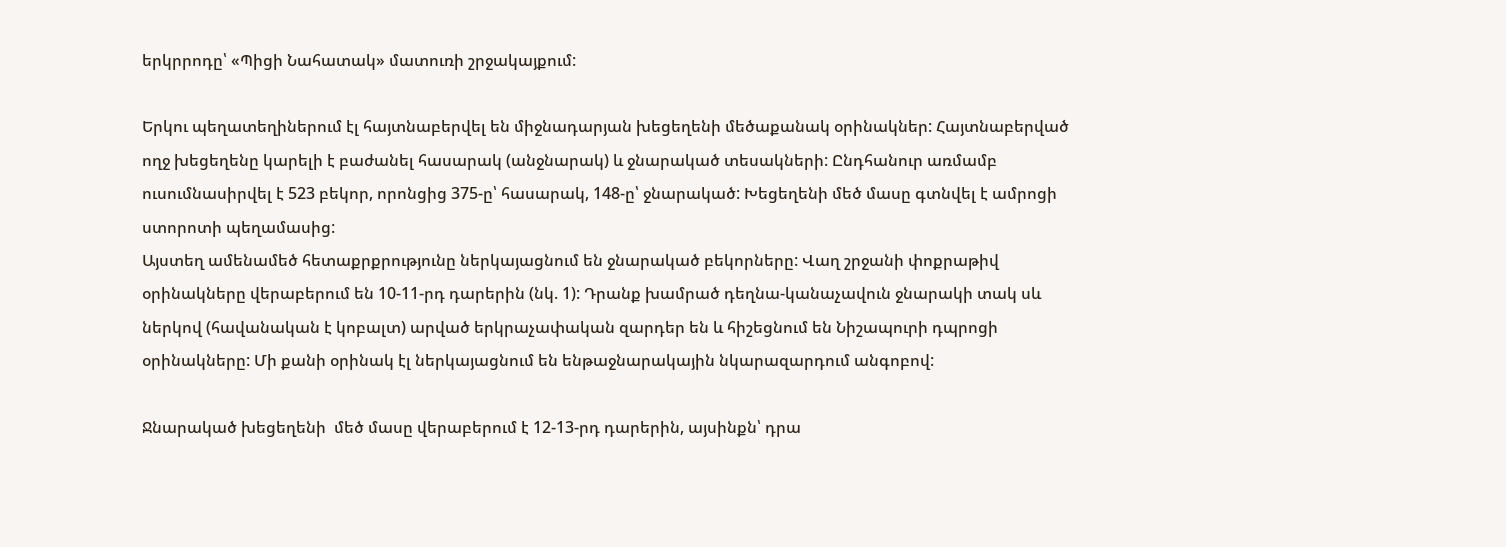երկրրոդը՝ «Պիցի Նահատակ» մատուռի շրջակայքում:

Երկու պեղատեղիներում էլ հայտնաբերվել են միջնադարյան խեցեղենի մեծաքանակ օրինակներ: Հայտնաբերված ողջ խեցեղենը կարելի է բաժանել հասարակ (անջնարակ) և ջնարակած տեսակների: Ընդհանուր առմամբ ուսումնասիրվել է 523 բեկոր, որոնցից 375-ը՝ հասարակ, 148-ը՝ ջնարակած: Խեցեղենի մեծ մասը գտնվել է ամրոցի ստորոտի պեղամասից:
Այստեղ ամենամեծ հետաքրքրությունը ներկայացնում են ջնարակած բեկորները: Վաղ շրջանի փոքրաթիվ օրինակները վերաբերում են 10-11-րդ դարերին (նկ. 1): Դրանք խամրած դեղնա-կանաչավուն ջնարակի տակ սև ներկով (հավանական է կոբալտ) արված երկրաչափական զարդեր են և հիշեցնում են Նիշապուրի դպրոցի օրինակները: Մի քանի օրինակ էլ ներկայացնում են ենթաջնարակային նկարազարդում անգոբով:

Ջնարակած խեցեղենի  մեծ մասը վերաբերում է 12-13-րդ դարերին, այսինքն՝ դրա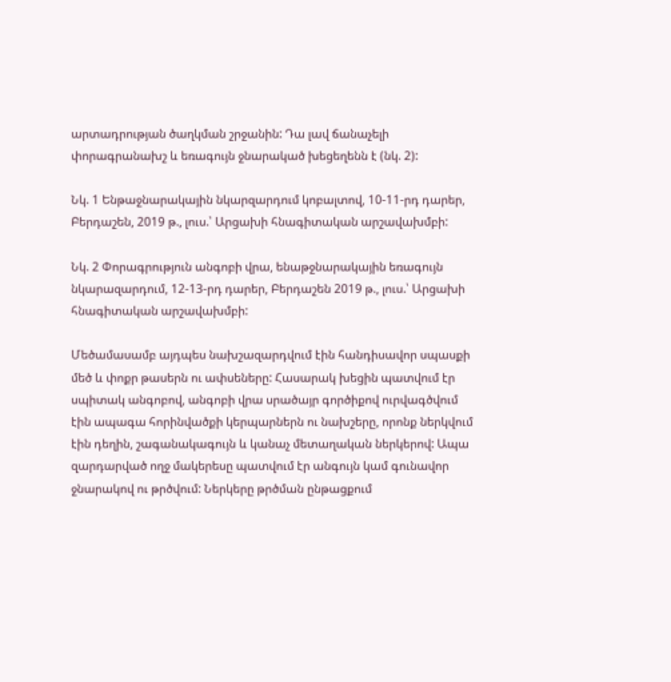արտադրության ծաղկման շրջանին: Դա լավ ճանաչելի փորագրանախշ և եռագույն ջնարակած խեցեղենն է (նկ. 2):

Նկ. 1 Ենթաջնարակային նկարզարդում կոբալտով, 10-11-րդ դարեր, Բերդաշեն, 2019 թ., լուս.՝ Արցախի հնագիտական արշավախմբի:

Նկ. 2 Փորագրություն անգոբի վրա, ենաթջնարակային եռագույն նկարազարդում, 12-13-րդ դարեր, Բերդաշեն 2019 թ., լուս.՝ Արցախի հնագիտական արշավախմբի:

Մեծամասամբ այդպես նախշազարդվում էին հանդիսավոր սպասքի մեծ և փոքր թասերն ու ափսեները: Հասարակ խեցին պատվում էր սպիտակ անգոբով, անգոբի վրա սրածայր գործիքով ուրվագծվում էին ապագա հորինվածքի կերպարներն ու նախշերը, որոնք ներկվում էին դեղին, շագանակագույն և կանաչ մետաղական ներկերով: Ապա զարդարված ողջ մակերեսը պատվում էր անգույն կամ գունավոր ջնարակով ու թրծվում: Ներկերը թրծման ընթացքում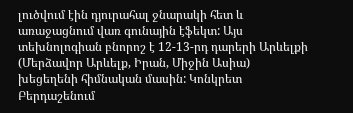լուծվում էին դյուրահալ ջնարակի հետ և առաջացնում վառ գունային էֆեկտ: Այս տեխնոլոգիան բնորոշ է 12-13-րդ դարերի Արևելքի (Մերձավոր Արևելք, Իրան, Միջին Ասիա) խեցեղենի հիմնական մասին: Կոնկրետ Բերդաշենում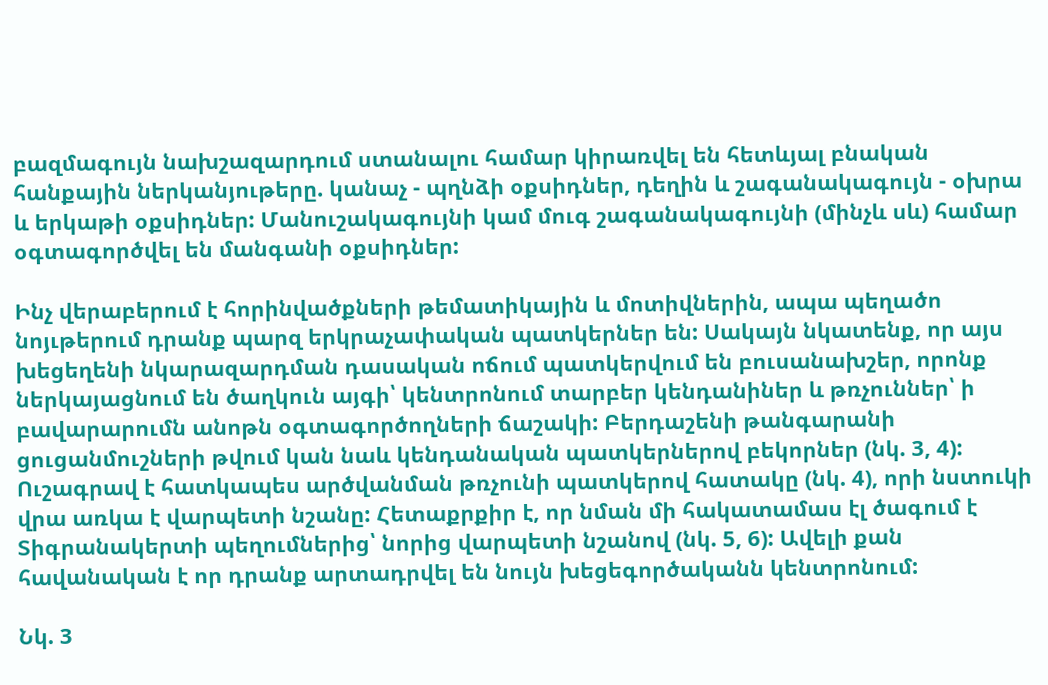բազմագույն նախշազարդում ստանալու համար կիրառվել են հետևյալ բնական հանքային ներկանյութերը. կանաչ - պղնձի օքսիդներ, դեղին և շագանակագույն - օխրա և երկաթի օքսիդներ: Մանուշակագույնի կամ մուգ շագանակագույնի (մինչև սև) համար օգտագործվել են մանգանի օքսիդներ:

Ինչ վերաբերում է հորինվածքների թեմատիկային և մոտիվներին, ապա պեղածո նոյւթերում դրանք պարզ երկրաչափական պատկերներ են: Սակայն նկատենք, որ այս խեցեղենի նկարազարդման դասական ոճում պատկերվում են բուսանախշեր, որոնք ներկայացնում են ծաղկուն այգի՝ կենտրոնում տարբեր կենդանիներ և թռչուններ՝ ի բավարարումն անոթն օգտագործողների ճաշակի: Բերդաշենի թանգարանի ցուցանմուշների թվում կան նաև կենդանական պատկերներով բեկորներ (նկ. 3, 4):
Ուշագրավ է հատկապես արծվանման թռչունի պատկերով հատակը (նկ. 4), որի նստուկի վրա առկա է վարպետի նշանը: Հետաքրքիր է, որ նման մի հակատամաս էլ ծագում է Տիգրանակերտի պեղումներից՝ նորից վարպետի նշանով (նկ. 5, 6): Ավելի քան հավանական է որ դրանք արտադրվել են նույն խեցեգործականն կենտրոնում:

Նկ. 3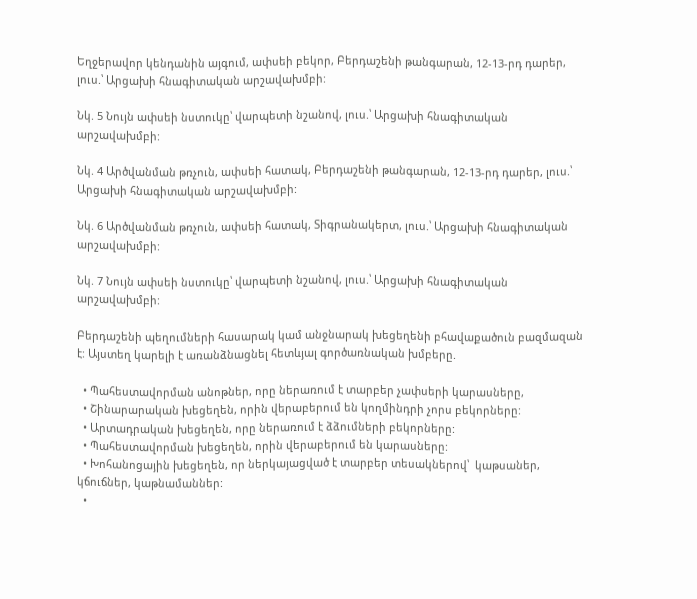Եղջերավոր կենդանին այգում, ափսեի բեկոր, Բերդաշենի թանգարան, 12-13-րդ դարեր, լուս.՝ Արցախի հնագիտական արշավախմբի:

Նկ. 5 Նույն ափսեի նստուկը՝ վարպետի նշանով, լուս.՝ Արցախի հնագիտական արշավախմբի:

Նկ. 4 Արծվանման թռչուն, ափսեի հատակ, Բերդաշենի թանգարան, 12-13-րդ դարեր, լուս.՝ Արցախի հնագիտական արշավախմբի:

Նկ. 6 Արծվանման թռչուն, ափսեի հատակ, Տիգրանակերտ, լուս.՝ Արցախի հնագիտական արշավախմբի:

Նկ. 7 Նույն ափսեի նստուկը՝ վարպետի նշանով, լուս.՝ Արցախի հնագիտական արշավախմբի:

Բերդաշենի պեղումների հասարակ կամ անջնարակ խեցեղենի բհավաքածուն բազմազան է: Այստեղ կարելի է առանձնացնել հետևյալ գործառնական խմբերը.

  • Պահեստավորման անոթներ, որը ներառում է տարբեր չափսերի կարասները,
  • Շինարարական խեցեղեն, որին վերաբերում են կողմինդրի չորս բեկորները:
  • Արտադրական խեցեղեն, որը ներառում է ձձումների բեկորները:
  • Պահեստավորման խեցեղեն, որին վերաբերում են կարասները:
  • Խոհանոցային խեցեղեն, որ ներկայացված է տարբեր տեսակներով՝  կաթսաներ, կճուճներ, կաթնամաններ:
  •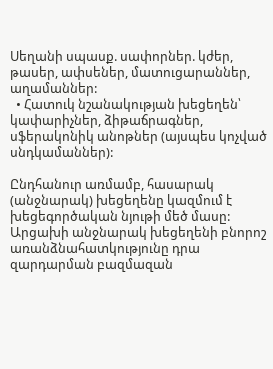Սեղանի սպասք. սափորներ. կժեր, թասեր, ափսեներ, մատուցարաններ, աղամաններ:
  • Հատուկ նշանակության խեցեղեն՝ կափարիչներ, ձիթաճրագներ, սֆերակոնիկ անոթներ (այսպես կոչված սնդկամաններ):

Ընդհանուր առմամբ, հասարակ (անջնարակ) խեցեղենը կազմում է խեցեգործական նյութի մեծ մասը: Արցախի անջնարակ խեցեղենի բնորոշ առանձնահատկությունը դրա զարդարման բազմազան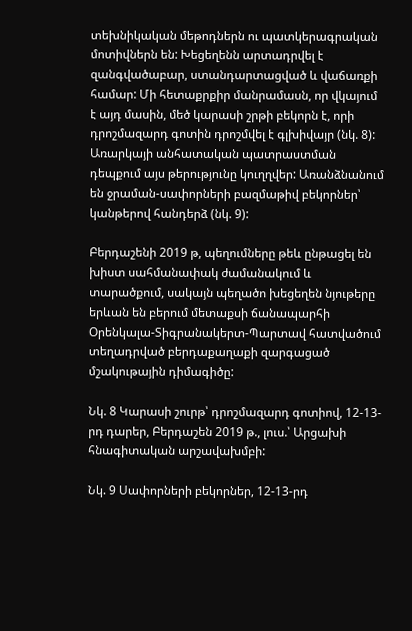տեխնիկական մեթոդներն ու պատկերագրական մոտիվներն են: Խեցեղենն արտադրվել է զանգվածաբար, ստանդարտացված և վաճառքի համար: Մի հետաքրքիր մանրամասն, որ վկայում է այդ մասին, մեծ կարասի շրթի բեկորն է, որի դրոշմազարդ գոտին դրոշմվել է գլխիվայր (նկ. 8): Առարկայի անհատական պատրաստման դեպքում այս թերությունը կուղղվեր: Առանձնանում են ջրաման-սափորների բազմաթիվ բեկորներ՝ կանթերով հանդերձ (նկ. 9):

Բերդաշենի 2019 թ, պեղումները թեև ընթացել են խիստ սահմանափակ ժամանակում և տարածքում, սակայն պեղածո խեցեղեն նյութերը երևան են բերում մետաքսի ճանապարհի Օրենկալա-Տիգրանակերտ-Պարտավ հատվածում տեղադրված բերդաքաղաքի զարգացած մշակութային դիմագիծը:

Նկ. 8 Կարասի շուրթ՝ դրոշմազարդ գոտիով, 12-13-րդ դարեր, Բերդաշեն 2019 թ., լուս.՝ Արցախի հնագիտական արշավախմբի:

Նկ. 9 Սափորների բեկորներ, 12-13-րդ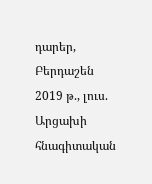դարեր, Բերդաշեն 2019 թ., լուս. Արցախի հնագիտական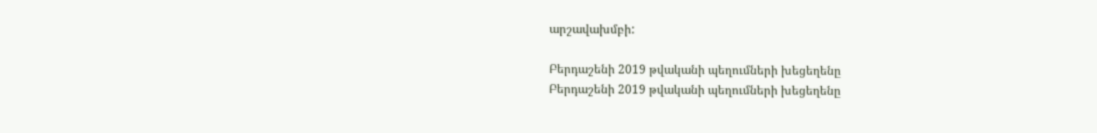արշավախմբի:

Բերդաշենի 2019 թվականի պեղումների խեցեղենը
Բերդաշենի 2019 թվականի պեղումների խեցեղենը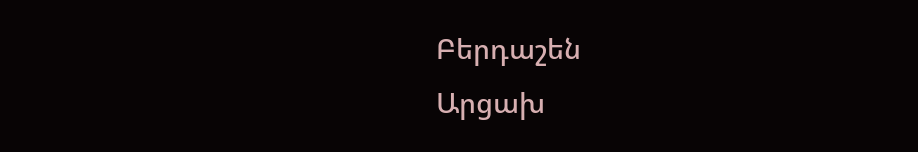Բերդաշեն
Արցախ